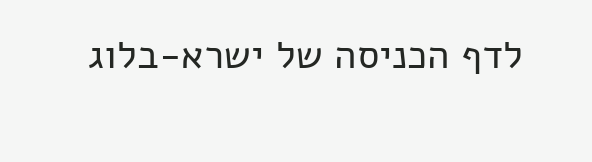לדף הכניסה של ישרא-בלוג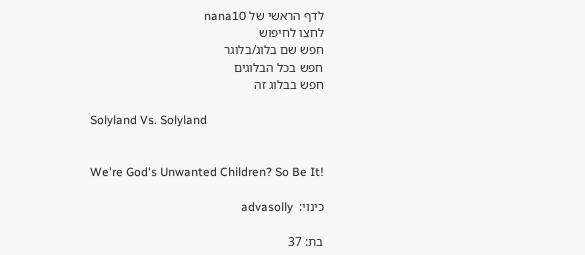לדף הראשי של nana10
לחצו לחיפוש
חפש שם בלוג/בלוגר
חפש בכל הבלוגים
חפש בבלוג זה

Solyland Vs. Solyland


We're God's Unwanted Children? So Be It!

כינוי:  advasolly

בת: 37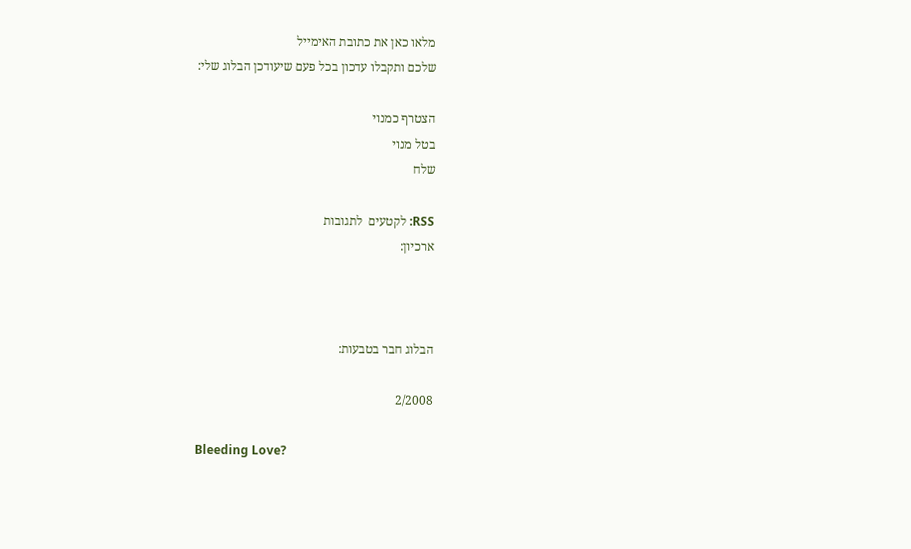מלאו כאן את כתובת האימייל
שלכם ותקבלו עדכון בכל פעם שיעודכן הבלוג שלי:

הצטרף כמנוי
בטל מנוי
שלח

RSS: לקטעים  לתגובות
ארכיון:



הבלוג חבר בטבעות:

2/2008

Bleeding Love?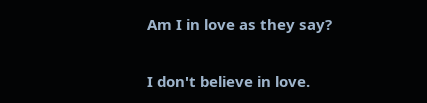Am I in love as they say?

I don't believe in love.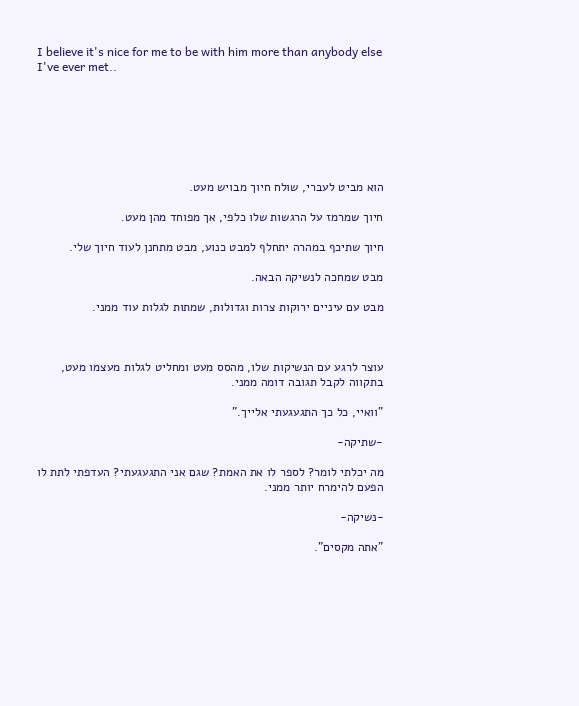I believe it's nice for me to be with him more than anybody else I've ever met..







הוא מביט לעברי, שולח חיוך מבויש מעט.

חיוך שמרמז על הרגשות שלו כלפי, אך מפוחד מהן מעט.

חיוך שתיכף במהרה יתחלף למבט כנוע, מבט מתחנן לעוד חיוך שלי.

מבט שמחכה לנשיקה הבאה.

מבט עם עיניים ירוקות צרות וגדולות, שמתות לגלות עוד ממני.



עוצר לרגע עם הנשיקות שלו, מהסס מעט ומחליט לגלות מעצמו מעט, בתקווה לקבל תגובה דומה ממני.

"וואיי, כל כך התגעגעתי אלייך."

-שתיקה-

מה יכלתי לומר? לספר לו את האמת? שגם אני התגעגעתי? העדפתי לתת לו הפעם להימרח יותר ממני.

-נשיקה-

"אתה מקסים".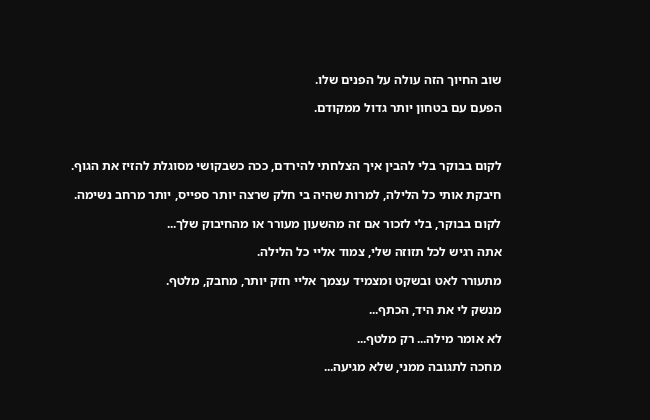שוב החיוך הזה עולה על הפנים שלו.

הפעם עם בטחון יותר גדול ממקודם.



לקום בבוקר בלי להבין איך הצלחתי להירדם, ככה כשבקושי מסוגלת להזיז את הגוף.

חיבקת אותי כל הלילה, למרות שהיה בי חלק שרצה יותר ספייס, יותר מרחב נשימה.

לקום בבוקר, בלי לזכור אם זה מהשעון מעורר או מהחיבוק שלך...

אתה רגיש לכל תזוזה שלי, צמוד אליי כל הלילה.

מתעורר לאט ובשקט ומצמיד עצמך אליי חזק יותר, מחבק, מלטף.

מנשק לי את היד, הכתף...

לא אומר מילה... רק מלטף...

מחכה לתגובה ממני, שלא מגיעה...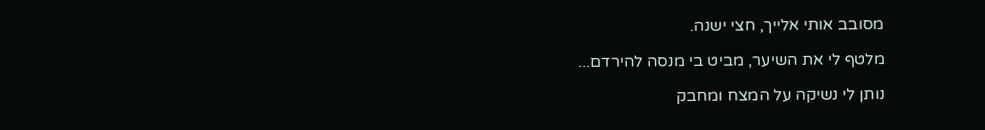מסובב אותי אלייך, חצי ישנה.

מלטף לי את השיער, מביט בי מנסה להירדם...

נותן לי נשיקה על המצח ומחבק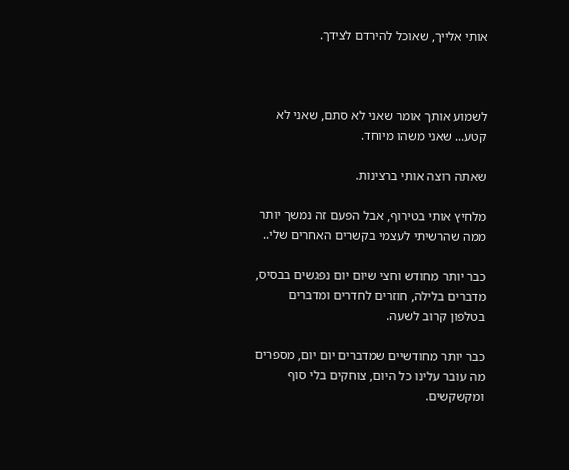אותי אלייך, שאוכל להירדם לצידך.



לשמוע אותך אומר שאני לא סתם, שאני לא קטע... שאני משהו מיוחד.

שאתה רוצה אותי ברצינות.

מלחיץ אותי בטירוף, אבל הפעם זה נמשך יותר ממה שהרשיתי לעצמי בקשרים האחרים שלי..

כבר יותר מחודש וחצי שיום יום נפגשים בבסיס, מדברים בלילה, חוזרים לחדרים ומדברים בטלפון קרוב לשעה.

כבר יותר מחודשיים שמדברים יום יום, מספרים מה עובר עלינו כל היום, צוחקים בלי סוף ומקשקשים.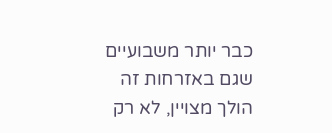כבר יותר משבועיים שגם באזרחות זה הולך מצויין, לא רק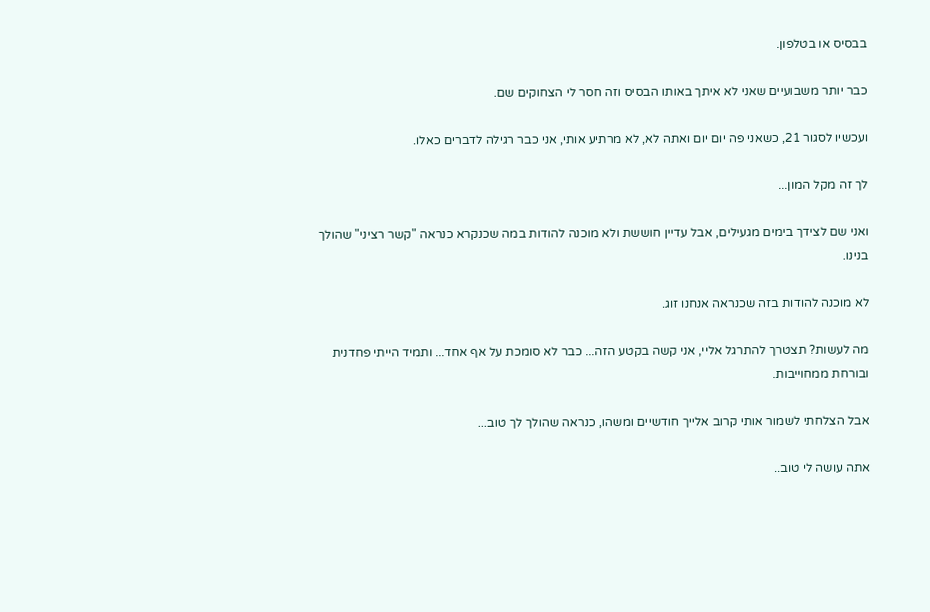בבסיס או בטלפון.

כבר יותר משבועיים שאני לא איתך באותו הבסיס וזה חסר לי הצחוקים שם.

ועכשיו לסגור 21, כשאני פה יום יום ואתה לא, לא מרתיע אותי, אני כבר רגילה לדברים כאלו.

לך זה מקל המון...

ואני שם לצידך בימים מגעילים, אבל עדיין חוששת ולא מוכנה להודות במה שכנקרא כנראה "קשר רציני" שהולך בנינו.

לא מוכנה להודות בזה שכנראה אנחנו זוג.

מה לעשות? תצטרך להתרגל אליי, אני קשה בקטע הזה... כבר לא סומכת על אף אחד... ותמיד הייתי פחדנית ובורחת ממחוייבות.

אבל הצלחתי לשמור אותי קרוב אלייך חודשיים ומשהו, כנראה שהולך לך טוב...

אתה עושה לי טוב..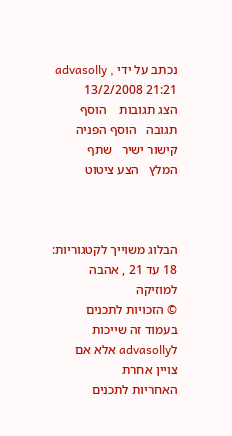נכתב על ידי advasolly , 13/2/2008 21:21
הצג תגובות    הוסף תגובה   הוסף הפניה   קישור ישיר   שתף   המלץ   הצע ציטוט



הבלוג משוייך לקטגוריות: 18 עד 21 , אהבה למוזיקה
© הזכויות לתכנים בעמוד זה שייכות לadvasolly אלא אם צויין אחרת
האחריות לתכנים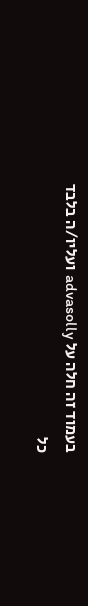בעמוד זה חלה על advasolly ועליו/ה בלבד
כל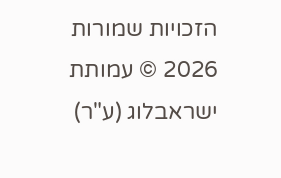הזכויות שמורות 2026 © עמותת ישראבלוג (ע"ר)